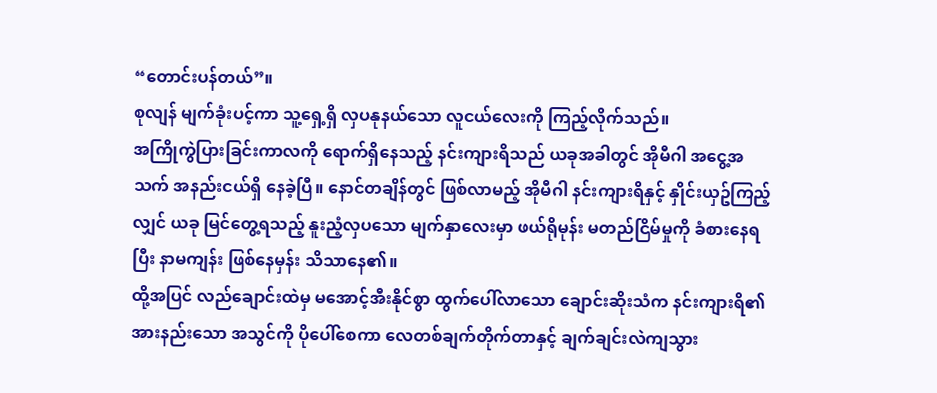“တောင်းပန်တယ်”။
စုလျန် မျက်ခုံးပင့်ကာ သူ့ရှေ့ရှိ လှပနုနယ်သော လူငယ်လေးကို ကြည့်လိုက်သည်။
အကြိုကွဲပြားခြင်းကာလကို ရောက်ရှိနေသည့် နင်းကျားရိသည် ယခုအခါတွင် အိုမီဂါ အငွေ့အသက် အနည်းငယ်ရှိ နေခဲ့ပြီ။ နောင်တချိန်တွင် ဖြစ်လာမည့် အိုမီဂါ နင်းကျားရိနှင့် နှိုင်းယှဥ်ကြည့်လျှင် ယခု မြင်တွေ့ရသည့် နူးညံ့လှပသော မျက်နှာလေးမှာ ဖယ်ရိုမုန်း မတည်ငြိမ်မှုကို ခံစားနေရပြီး နာမကျန်း ဖြစ်နေမှန်း သိသာနေ၏။
ထို့အပြင် လည်ချောင်းထဲမှ မအောင့်အီးနိုင်စွာ ထွက်ပေါ်လာသော ချောင်းဆိုးသံက နင်းကျားရိ၏ အားနည်းသော အသွင်ကို ပိုပေါ်စေကာ လေတစ်ချက်တိုက်တာနှင့် ချက်ချင်းလဲကျသွား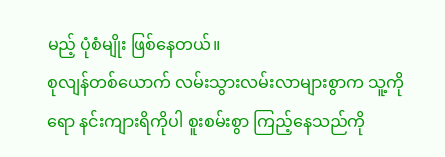မည့် ပုံစံမျိုး ဖြစ်နေတယ်။
စုလျန်တစ်ယောက် လမ်းသွားလမ်းလာများစွာက သူ့ကိုရော နင်းကျားရိကိုပါ စူးစမ်းစွာ ကြည့်နေသည်ကို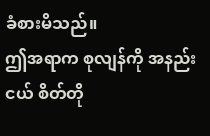ခံစားမိသည်။
ဤအရာက စုလျန်ကို အနည်းငယ် စိတ်တို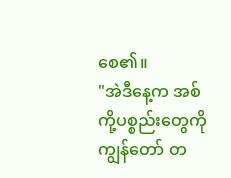စေ၏။
"အဲဒီနေ့က အစ်ကို့ပစ္စည်းတွေကို ကျွန်တော် တ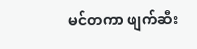မင်တကာ ဖျက်ဆီး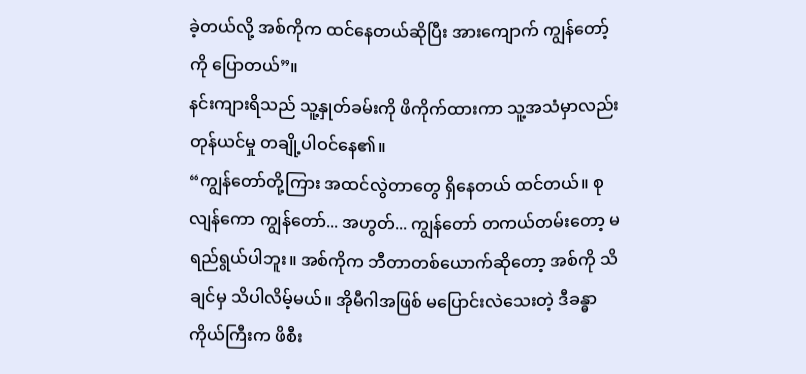ခဲ့တယ်လို့ အစ်ကိုက ထင်နေတယ်ဆိုပြီး အားကျောက် ကျွန်တော့်ကို ပြောတယ်”။
နင်းကျားရိသည် သူ့နှုတ်ခမ်းကို ဖိကိုက်ထားကာ သူ့အသံမှာလည်း တုန်ယင်မှု တချို့ပါဝင်နေ၏။
“ကျွန်တော်တို့ကြား အထင်လွဲတာတွေ ရှိနေတယ် ထင်တယ်။ စုလျန်ကော ကျွန်တော်... အဟွတ်... ကျွန်တော် တကယ်တမ်းတော့ မရည်ရွယ်ပါဘူး။ အစ်ကိုက ဘီတာတစ်ယောက်ဆိုတော့ အစ်ကို သိချင်မှ သိပါလိမ့်မယ်။ အိုမီဂါအဖြစ် မပြောင်းလဲသေးတဲ့ ဒီခန္ဓာကိုယ်ကြီးက ဖိစီး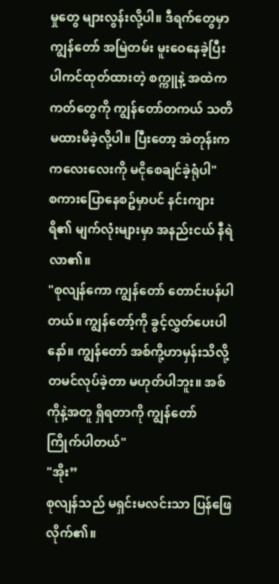မှုတွေ များလွန်းလို့ပါ။ ဒီရက်တွေမှာ ကျွန်တော် အမြဲတမ်း မူးဝေနေခဲ့ပြီး ပါကင်ထုတ်ထားတဲ့ စက္ကူနဲ့ အထဲက ကတ်တွေကို ကျွန်တော်တကယ် သတိမထားမိခဲ့လို့ပါ။ ပြီးတော့ အဲတုန်းက ကလေးလေးကို မငိုစေချင်ခဲ့ရုံပါ"
စကားပြောနေစဥ်မှာပင် နင်းကျားရိ၏ မျက်လုံးများမှာ အနည်းငယ် နီရဲလာ၏။
"စုလျန်ကော ကျွန်တော် တောင်းပန်ပါတယ်။ ကျွန်တော့်ကို ခွင့်လွှတ်ပေးပါနော်။ ကျွန်တော် အစ်ကို့ဟာမှန်းသိလို့ တမင်လုပ်ခဲ့တာ မဟုတ်ပါဘူး။ အစ်ကိုနဲ့အတူ ရှိရတာကို ကျွန်တော် ကြိုက်ပါတယ်"
"အိုး”
စုလျန်သည် မရှင်းမလင်းသာ ပြန်ဖြေလိုက်၏။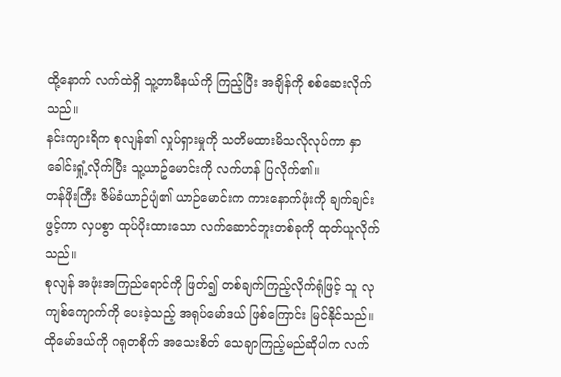ထို့နောက် လက်ထဲရှိ သူ့တာမီနယ်ကို ကြည့်ပြီး အချိန်ကို စစ်ဆေးလိုက်သည်။
နင်းကျားရိက စုလျန်၏ လှုပ်ရှားမှုကို သတိမထားမိသလိုလုပ်ကာ နှာခေါင်းရှုံ့လိုက်ပြီး သူ့ယာဥ်မောင်းကို လက်ဟန် ပြလိုက်၏။
တန်ဖိုးကြီး ဇိမ်ခံယာဉ်ပျံ၏ ယာဉ်မောင်းက ကားနောက်ဖုံးကို ချက်ချင်းဖွင့်ကာ လှပစွာ ထုပ်ပိုးထားသော လက်ဆောင်ဘူးတစ်ခုကို ထုတ်ယူလိုက်သည်။
စုလျန် အဖုံးအကြည်ရောင်ကို ဖြတ်၍ တစ်ချက်ကြည့်လိုက်ရုံဖြင့် သူ လုကျစ်ကျောက်ကို ပေးခဲ့သည့် အရုပ်မော်ဒယ် ဖြစ်ကြောင်း မြင်နိုင်သည်။ ထိုမော်ဒယ်ကို ဂရုတစိုက် အသေးစိတ် သေချာကြည့်မည်ဆိုပါက လက်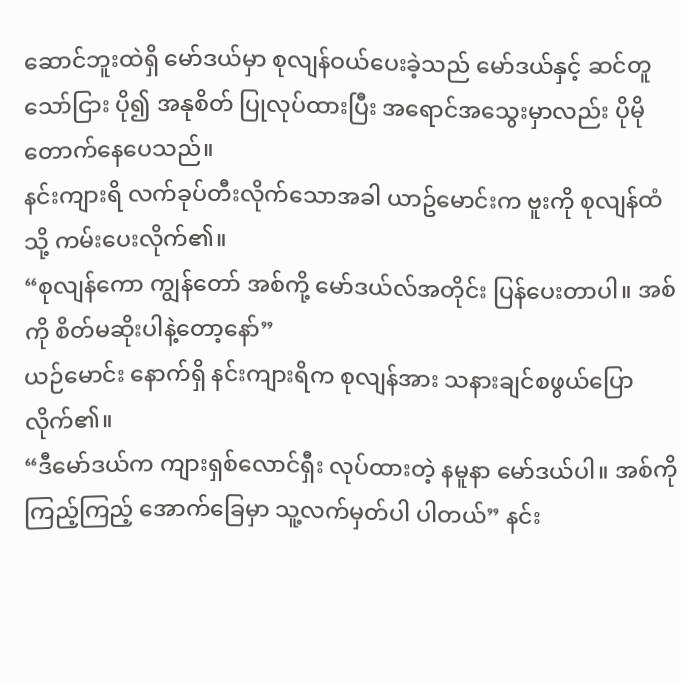ဆောင်ဘူးထဲရှိ မော်ဒယ်မှာ စုလျန်ဝယ်ပေးခဲ့သည် မော်ဒယ်နှင့် ဆင်တူသော်ငြား ပို၍ အနုစိတ် ပြုလုပ်ထားပြီး အရောင်အသွေးမှာလည်း ပိုမိုတောက်နေပေသည်။
နင်းကျားရိ လက်ခုပ်တီးလိုက်သောအခါ ယာဥ်မောင်းက ဗူးကို စုလျန်ထံသို့ ကမ်းပေးလိုက်၏။
“စုလျန်ကော ကျွန်တော် အစ်ကို့ မော်ဒယ်လ်အတိုင်း ပြန်ပေးတာပါ။ အစ်ကို စိတ်မဆိုးပါနဲ့တော့နော်”
ယဉ်မောင်း နောက်ရှိ နင်းကျားရိက စုလျန်အား သနားချင်စဖွယ်ပြောလိုက်၏။
“ဒီမော်ဒယ်က ကျားရှစ်လောင်ရှီး လုပ်ထားတဲ့ နမူနာ မော်ဒယ်ပါ။ အစ်ကို ကြည့်ကြည့် အောက်ခြေမှာ သူ့လက်မှတ်ပါ ပါတယ်” နင်း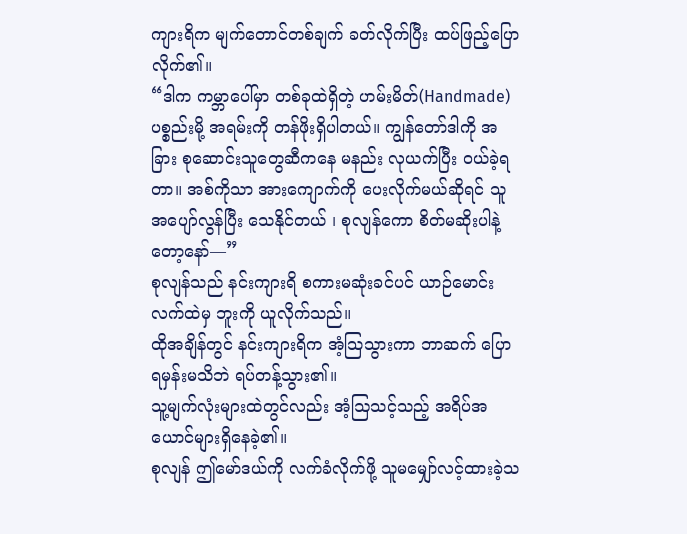ကျားရိက မျက်တောင်တစ်ချက် ခတ်လိုက်ပြီး ထပ်ဖြည့်ပြောလိုက်၏။
“ဒါက ကမ္ဘာပေါ်မှာ တစ်ခုထဲရှိတဲ့ ဟမ်းမိတ်(Handmade)ပစ္စည်းမို့ အရမ်းကို တန်ဖိုးရှိပါတယ်။ ကျွန်တော်ဒါကို အခြား စုဆောင်းသူတွေဆီကနေ မနည်း လုယက်ပြီး ဝယ်ခဲ့ရတာ။ အစ်ကိုသာ အားကျောက်ကို ပေးလိုက်မယ်ဆိုရင် သူ အပျော်လွန်ပြီး သေနိုင်တယ် ၊ စုလျန်ကော စိတ်မဆိုးပါနဲ့တော့နော်—”
စုလျန်သည် နင်းကျားရိ စကားမဆုံးခင်ပင် ယာဉ်မောင်းလက်ထဲမှ ဘူးကို ယူလိုက်သည်။
ထိုအချိန်တွင် နင်းကျားရိက အံ့သြသွားကာ ဘာဆက် ပြောရမှန်းမသိဘဲ ရပ်တန့်သွား၏။
သူ့မျက်လုံးများထဲတွင်လည်း အံ့ဩသင့်သည့် အရိပ်အယောင်များရှိနေခဲ့၏။
စုလျန် ဤမော်ဒယ်ကို လက်ခံလိုက်ဖို့ သူမမျှော်လင့်ထားခဲ့သ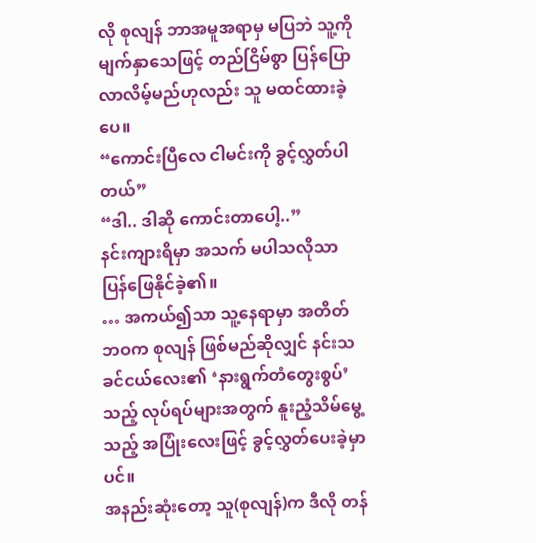လို စုလျန် ဘာအမူအရာမှ မပြဘဲ သူ့ကို မျက်နှာသေဖြင့် တည်ငြိမ်စွာ ပြန်ပြောလာလိမ့်မည်ဟုလည်း သူ မထင်ထားခဲ့ပေ။
“ကောင်းပြီလေ ငါမင်းကို ခွင့်လွှတ်ပါတယ်”
“ဒါ.. ဒါဆို ကောင်းတာပေါ့..”
နင်းကျားရိမှာ အသက် မပါသလိုသာ ပြန်ဖြေနိုင်ခဲ့၏။
… အကယ်၍သာ သူ့နေရာမှာ အတိတ်ဘဝက စုလျန် ဖြစ်မည်ဆိုလျှင် နင်းသခင်ငယ်လေး၏ ‘နားရွက်တံတွေးစွပ်’သည့် လုပ်ရပ်များအတွက် နူးညံ့သိမ်မွေ့သည့် အပြုံးလေးဖြင့် ခွင့်လွှတ်ပေးခဲ့မှာပင်။
အနည်းဆုံးတော့ သူ(စုလျန်)က ဒီလို တန်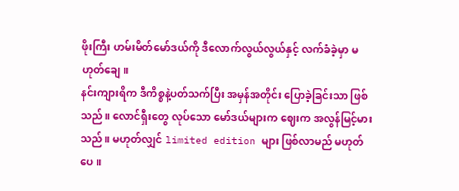ဖိုးကြီး ဟမ်းမိတ်မော်ဒယ်ကို ဒီလောက်လွယ်လွယ်နှင့် လက်ခံခဲ့မှာ မဟုတ်ချေ။
နင်းကျားရိက ဒီကိစ္စနဲ့ပတ်သက်ပြီး အမှန်အတိုင်း ပြောခဲ့ခြင်းသာ ဖြစ်သည်။ လောင်ရှီးတွေ လုပ်သော မော်ဒယ်များက ဈေးက အလွန်မြင့်မားသည်။ မဟုတ်လျှင် limited edition များ ဖြစ်လာမည် မဟုတ်ပေ။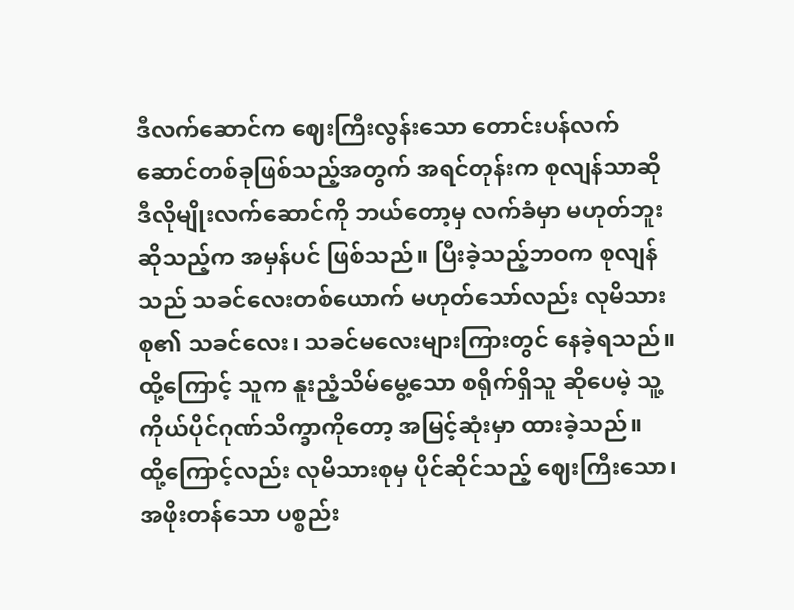ဒီလက်ဆောင်က ဈေးကြီးလွန်းသော တောင်းပန်လက်ဆောင်တစ်ခုဖြစ်သည့်အတွက် အရင်တုန်းက စုလျန်သာဆို ဒီလိုမျိုးလက်ဆောင်ကို ဘယ်တော့မှ လက်ခံမှာ မဟုတ်ဘူးဆိုသည့်က အမှန်ပင် ဖြစ်သည်။ ပြီးခဲ့သည့်ဘဝက စုလျန်သည် သခင်လေးတစ်ယောက် မဟုတ်သော်လည်း လုမိသားစု၏ သခင်လေး၊ သခင်မလေးများကြားတွင် နေခဲ့ရသည်။ ထို့ကြောင့် သူက နူးညံ့သိမ်မွေ့သော စရိုက်ရှိသူ ဆိုပေမဲ့ သူ့ကိုယ်ပိုင်ဂုဏ်သိက္ခာကိုတော့ အမြင့်ဆုံးမှာ ထားခဲ့သည်။
ထို့ကြောင့်လည်း လုမိသားစုမှ ပိုင်ဆိုင်သည့် ဈေးကြီးသော၊ အဖိုးတန်သော ပစ္စည်း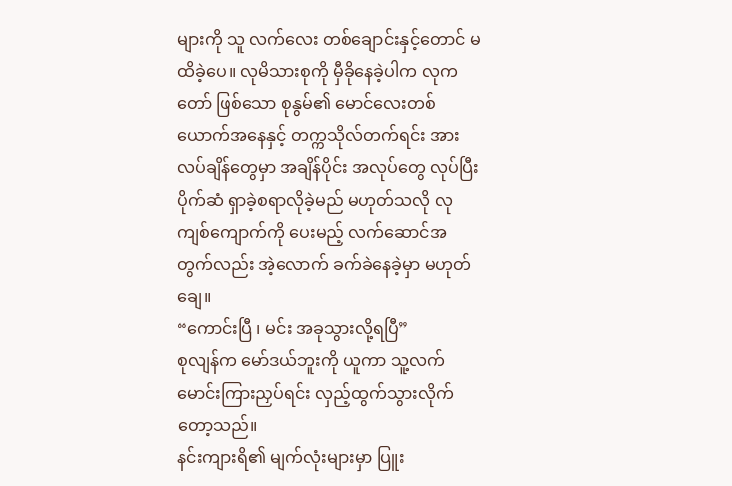များကို သူ လက်လေး တစ်ချောင်းနှင့်တောင် မထိခဲ့ပေ။ လုမိသားစုကို မှီခိုနေခဲ့ပါက လုကတော် ဖြစ်သော စုနွမ်၏ မောင်လေးတစ်ယောက်အနေနှင့် တက္ကသိုလ်တက်ရင်း အားလပ်ချိန်တွေမှာ အချိန်ပိုင်း အလုပ်တွေ လုပ်ပြီး ပိုက်ဆံ ရှာခဲ့စရာလိုခဲ့မည် မဟုတ်သလို လုကျစ်ကျောက်ကို ပေးမည့် လက်ဆောင်အတွက်လည်း အဲ့လောက် ခက်ခဲနေခဲ့မှာ မဟုတ်ချေ။
“ကောင်းပြီ ၊ မင်း အခုသွားလို့ရပြီ”
စုလျန်က မော်ဒယ်ဘူးကို ယူကာ သူ့လက်မောင်းကြားညှပ်ရင်း လှည့်ထွက်သွားလိုက်တော့သည်။
နင်းကျားရိ၏ မျက်လုံးများမှာ ပြူး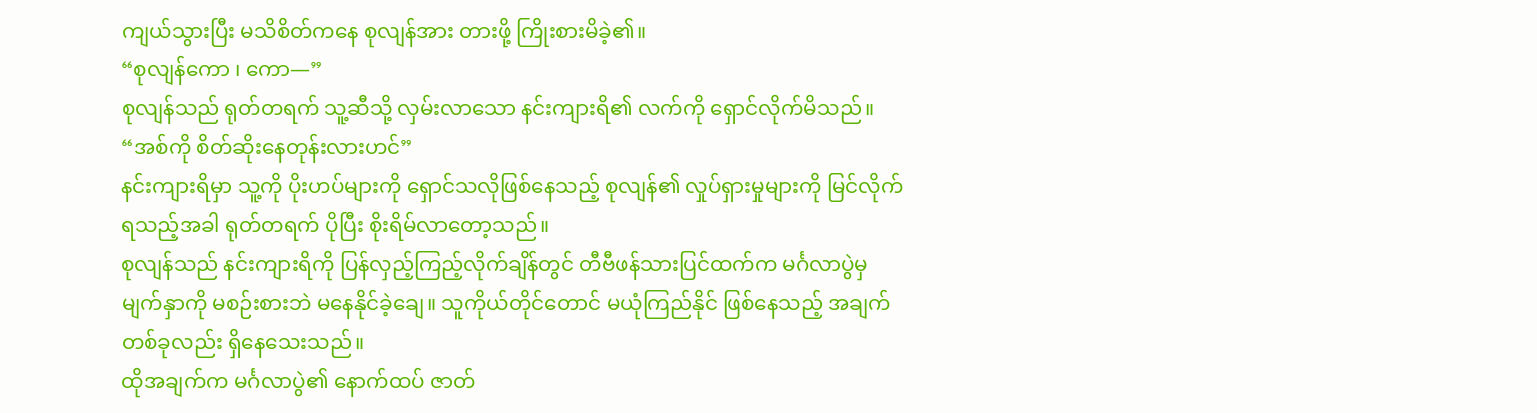ကျယ်သွားပြီး မသိစိတ်ကနေ စုလျန်အား တားဖို့ ကြိုးစားမိခဲ့၏။
“စုလျန်ကော ၊ ကော—”
စုလျန်သည် ရုတ်တရက် သူ့ဆီသို့ လှမ်းလာသော နင်းကျားရိ၏ လက်ကို ရှောင်လိုက်မိသည်။
“အစ်ကို စိတ်ဆိုးနေတုန်းလားဟင်”
နင်းကျားရိမှာ သူ့ကို ပိုးဟပ်များကို ရှောင်သလိုဖြစ်နေသည့် စုလျန်၏ လှုပ်ရှားမှုများကို မြင်လိုက်ရသည့်အခါ ရုတ်တရက် ပိုပြီး စိုးရိမ်လာတော့သည်။
စုလျန်သည် နင်းကျားရိကို ပြန်လှည့်ကြည့်လိုက်ချိန်တွင် တီဗီဖန်သားပြင်ထက်က မင်္ဂလာပွဲမှ မျက်နှာကို မစဉ်းစားဘဲ မနေနိုင်ခဲ့ချေ။ သူကိုယ်တိုင်တောင် မယုံကြည်နိုင် ဖြစ်နေသည့် အချက်တစ်ခုလည်း ရှိနေသေးသည်။
ထိုအချက်က မင်္ဂလာပွဲ၏ နောက်ထပ် ဇာတ်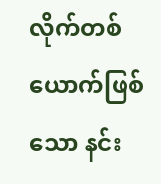လိုက်တစ်ယောက်ဖြစ်သော နင်း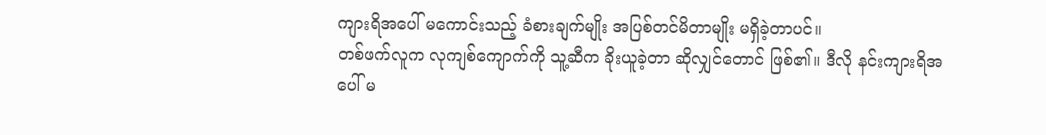ကျားရိအပေါ် မကောင်းသည့် ခံစားချက်မျိုး အပြစ်တင်မိတာမျိုး မရှိခဲ့တာပင်။
တစ်ဖက်လူက လုကျစ်ကျောက်ကို သူ့ဆီက ခိုးယူခဲ့တာ ဆိုလျှင်တောင် ဖြစ်၏။ ဒီလို နင်းကျားရိအပေါ် မ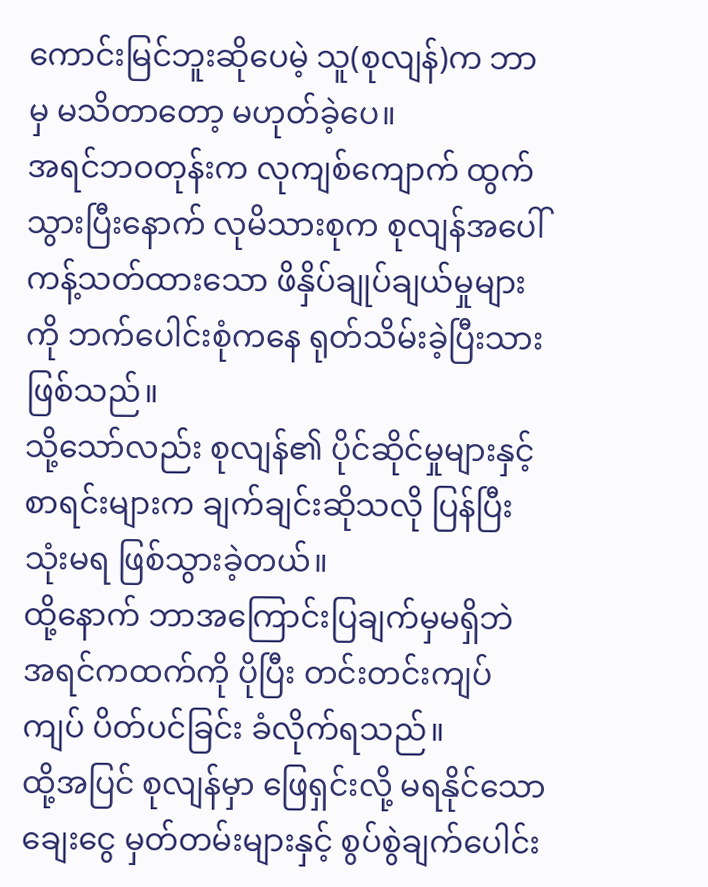ကောင်းမြင်ဘူးဆိုပေမဲ့ သူ(စုလျန်)က ဘာမှ မသိတာတော့ မဟုတ်ခဲ့ပေ။
အရင်ဘဝတုန်းက လုကျစ်ကျောက် ထွက်သွားပြီးနောက် လုမိသားစုက စုလျန်အပေါ် ကန့်သတ်ထားသော ဖိနှိပ်ချုပ်ချယ်မှုများကို ဘက်ပေါင်းစုံကနေ ရုတ်သိမ်းခဲ့ပြီးသား ဖြစ်သည်။
သို့သော်လည်း စုလျန်၏ ပိုင်ဆိုင်မှုများနှင့် စာရင်းများက ချက်ချင်းဆိုသလို ပြန်ပြီး သုံးမရ ဖြစ်သွားခဲ့တယ်။
ထို့နောက် ဘာအကြောင်းပြချက်မှမရှိဘဲ အရင်ကထက်ကို ပိုပြီး တင်းတင်းကျပ်ကျပ် ပိတ်ပင်ခြင်း ခံလိုက်ရသည်။
ထို့အပြင် စုလျန်မှာ ဖြေရှင်းလို့ မရနိုင်သော ချေးငွေ မှတ်တမ်းများနှင့် စွပ်စွဲချက်ပေါင်း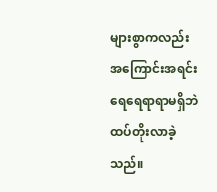များစွာကလည်း အကြောင်းအရင်း ရေရေရာရာမရှိဘဲ ထပ်တိုးလာခဲ့သည်။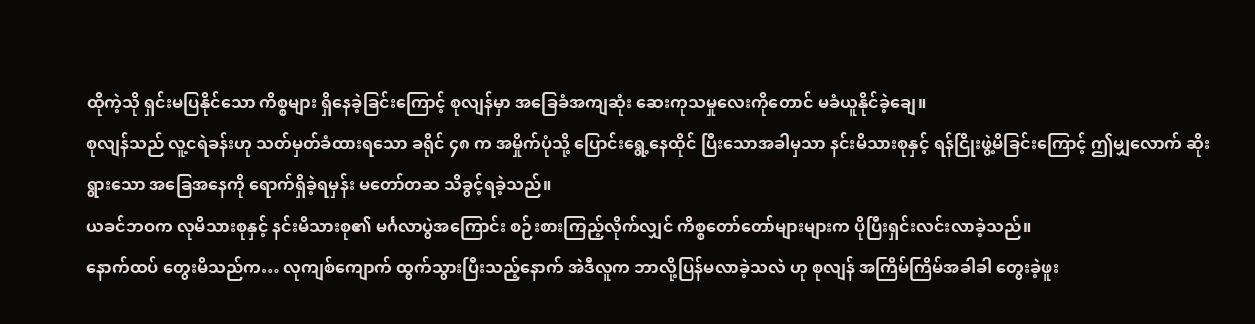ထိုကဲ့သို ရှင်းမပြနိုင်သော ကိစ္စများ ရှိနေခဲ့ခြင်းကြောင့် စုလျန်မှာ အခြေခံအကျဆုံး ဆေးကုသမှုလေးကိုတောင် မခံယူနိုင်ခဲ့ချေ။
စုလျန်သည် လူ့ငရဲခန်းဟု သတ်မှတ်ခံထားရသော ခရိုင် ၄၈ က အမှိုက်ပုံသို့ ပြောင်းရွေ့နေထိုင် ပြီးသောအခါမှသာ နင်းမိသားစုနှင့် ရန်ငြိုးဖွဲ့မိခြင်းကြောင့် ဤမျှလောက် ဆိုးရွားသော အခြေအနေကို ရောက်ရှိခဲ့ရမှန်း မတော်တဆ သိခွင့်ရခဲ့သည်။
ယခင်ဘဝက လုမိသားစုနှင့် နင်းမိသားစု၏ မင်္ဂလာပွဲအကြောင်း စဉ်းစားကြည့်လိုက်လျှင် ကိစ္စတော်တော်များများက ပိုပြီးရှင်းလင်းလာခဲ့သည်။
နောက်ထပ် တွေးမိသည်က… လုကျစ်ကျောက် ထွက်သွားပြီးသည့်နောက် အဲဒီလူက ဘာလို့ပြန်မလာခဲ့သလဲ ဟု စုလျန် အကြိမ်ကြိမ်အခါခါ တွေးခဲ့ဖူး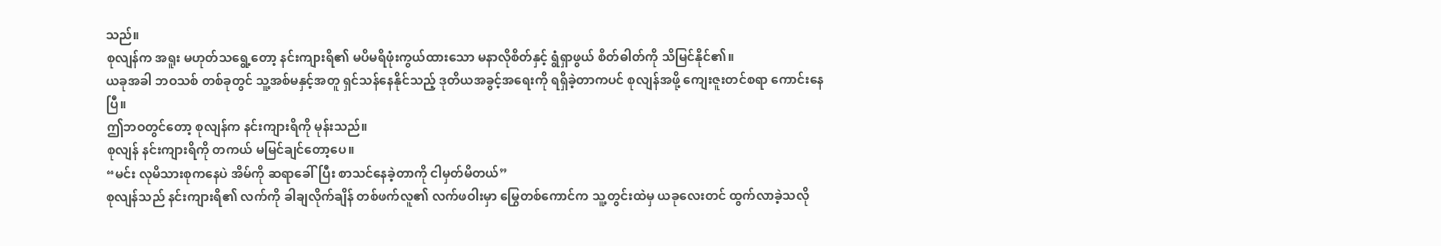သည်။
စုလျန်က အရူး မဟုတ်သရွေ့တော့ နင်းကျားရိ၏ မပိမရိဖုံးကွယ်ထားသော မနာလိုစိတ်နှင့် ရွံရှာဖွယ် စိတ်ဓါတ်ကို သိမြင်နိုင်၏။
ယခုအခါ ဘဝသစ် တစ်ခုတွင် သူ့အစ်မနှင့်အတူ ရှင်သန်နေနိုင်သည့် ဒုတိယအခွင့်အရေးကို ရရှိခဲ့တာကပင် စုလျန်အဖို့ ကျေးဇူးတင်စရာ ကောင်းနေပြီ။
ဤဘဝတွင်တော့ စုလျန်က နင်းကျားရိကို မုန်းသည်။
စုလျန် နင်းကျားရိကို တကယ် မမြင်ချင်တော့ပေ။
“မင်း လုမိသားစုကနေပဲ အိမ်ကို ဆရာခေါ်ပြီး စာသင်နေခဲ့တာကို ငါမှတ်မိတယ်”
စုလျန်သည် နင်းကျားရိ၏ လက်ကို ခါချလိုက်ချိန် တစ်ဖက်လူ၏ လက်ဖဝါးမှာ မြွေတစ်ကောင်က သူ့တွင်းထဲမှ ယခုလေးတင် ထွက်လာခဲ့သလို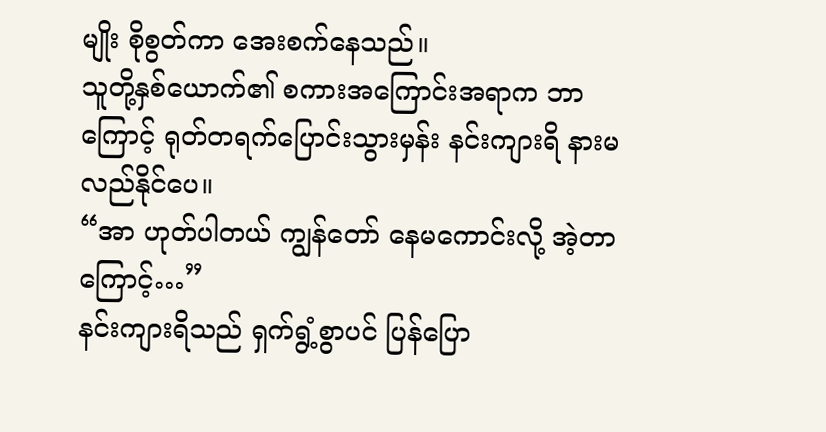မျိုး စိုစွတ်ကာ အေးစက်နေသည်။
သူတို့နှစ်ယောက်၏ စကားအကြောင်းအရာက ဘာကြောင့် ရုတ်တရက်ပြောင်းသွားမှန်း နင်းကျားရိ နားမလည်နိုင်ပေ။
“အာ ဟုတ်ပါတယ် ကျွန်တော် နေမကောင်းလို့ အဲ့တာကြောင့်…”
နင်းကျားရိသည် ရှက်ရွံ့စွာပင် ပြန်ပြော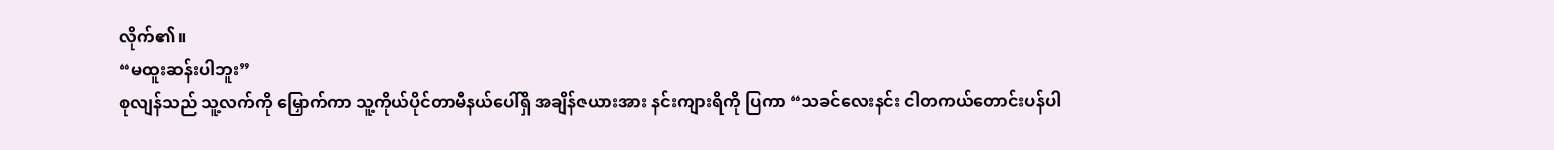လိုက်၏။
“မထူးဆန်းပါဘူး”
စုလျန်သည် သူ့လက်ကို မြှောက်ကာ သူ့ကိုယ်ပိုင်တာမီနယ်ပေါ်ရှိ အချိန်ဇယားအား နင်းကျားရိကို ပြကာ “သခင်လေးနင်း ငါတကယ်တောင်းပန်ပါ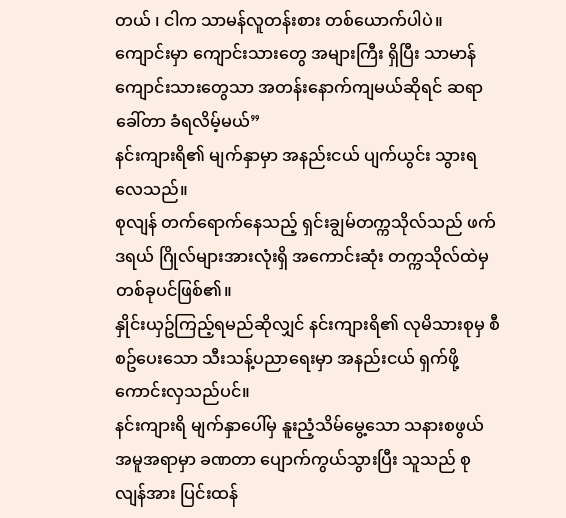တယ် ၊ ငါက သာမန်လူတန်းစား တစ်ယောက်ပါပဲ။ ကျောင်းမှာ ကျောင်းသားတွေ အများကြီး ရှိပြီး သာမာန်ကျောင်းသားတွေသာ အတန်းနောက်ကျမယ်ဆိုရင် ဆရာခေါ်တာ ခံရလိမ့်မယ်”
နင်းကျားရိ၏ မျက်နှာမှာ အနည်းငယ် ပျက်ယွင်း သွားရလေသည်။
စုလျန် တက်ရောက်နေသည့် ရှင်းချွမ်တက္ကသိုလ်သည် ဖက်ဒရယ် ဂြိုလ်များအားလုံးရှိ အကောင်းဆုံး တက္ကသိုလ်ထဲမှ တစ်ခုပင်ဖြစ်၏။
နှိုင်းယှဥ်ကြည့်ရမည်ဆိုလျှင် နင်းကျားရိ၏ လုမိသားစုမှ စီစဥ်ပေးသော သီးသန့်ပညာရေးမှာ အနည်းငယ် ရှက်ဖို့ကောင်းလှသည်ပင်။
နင်းကျားရိ မျက်နှာပေါ်မှ နူးညံ့သိမ်မွေ့သော သနားစဖွယ် အမူအရာမှာ ခဏတာ ပျောက်ကွယ်သွားပြီး သူသည် စုလျန်အား ပြင်းထန်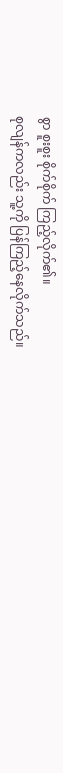စွာ စူးစူး စိုက်စိုက် ကြည့်လိုက်၏။
စုလျန်ကလည်း သူ့ကို ပြန်ကြည့်နေလိုက်သည်။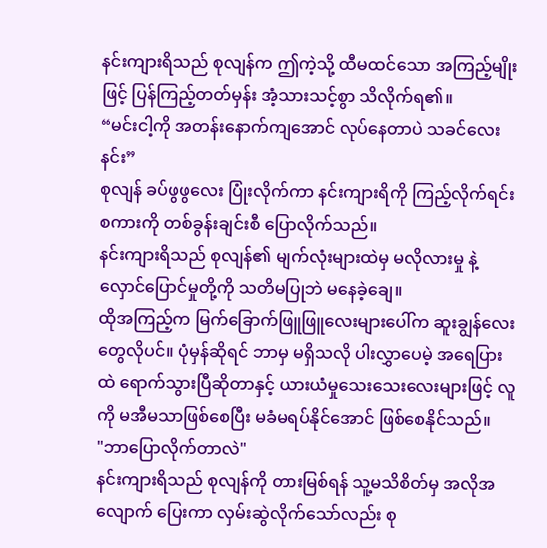နင်းကျားရိသည် စုလျန်က ဤကဲ့သို့ ထီမထင်သော အကြည့်မျိုးဖြင့် ပြန်ကြည့်တတ်မှန်း အံ့သားသင့်စွာ သိလိုက်ရ၏။
“မင်းငါ့ကို အတန်းနောက်ကျအောင် လုပ်နေတာပဲ သခင်လေးနင်း”
စုလျန် ခပ်ဖွဖွလေး ပြုံးလိုက်ကာ နင်းကျားရိကို ကြည့်လိုက်ရင်း စကားကို တစ်ခွန်းချင်းစီ ပြောလိုက်သည်။
နင်းကျားရိသည် စုလျန်၏ မျက်လုံးများထဲမှ မလိုလားမှု နဲ့ လှောင်ပြောင်မှုတို့ကို သတိမပြုဘဲ မနေခဲ့ချေ။
ထိုအကြည့်က မြက်ခြောက်ဖြူဖြူလေးများပေါ်က ဆူးချွန်လေးတွေလိုပင်။ ပုံမှန်ဆိုရင် ဘာမှ မရှိသလို ပါးလွှာပေမဲ့ အရေပြားထဲ ရောက်သွားပြီဆိုတာနှင့် ယားယံမှုသေးသေးလေးများဖြင့် လူကို မအီမသာဖြစ်စေပြီး မခံမရပ်နိုင်အောင် ဖြစ်စေနိုင်သည်။
"ဘာပြောလိုက်တာလဲ"
နင်းကျားရိသည် စုလျန်ကို တားမြစ်ရန် သူ့မသိစိတ်မှ အလိုအလျောက် ပြေးကာ လှမ်းဆွဲလိုက်သော်လည်း စု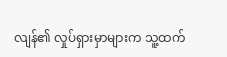လျန်၏ လှုပ်ရှားမှာများက သူ့ထက်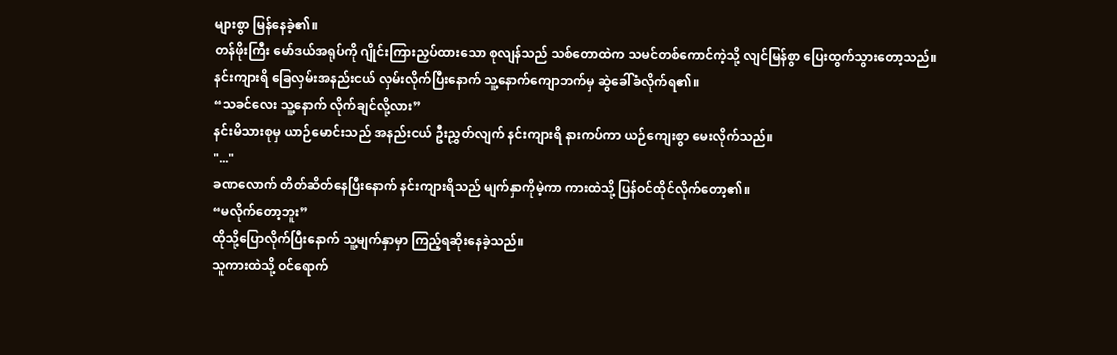များစွာ မြန်နေခဲ့၏။
တန်ဖိုးကြီး မော်ဒယ်အရုပ်ကို ဂျိုင်းကြားညှပ်ထားသော စုလျန်သည် သစ်တောထဲက သမင်တစ်ကောင်ကဲ့သို့ လျင်မြန်စွာ ပြေးထွက်သွားတော့သည်။
နင်းကျားရိ ခြေလှမ်းအနည်းငယ် လှမ်းလိုက်ပြီးနောက် သူ့နောက်ကျောဘက်မှ ဆွဲခေါ်ခံလိုက်ရ၏။
“သခင်လေး သူ့နောက် လိုက်ချင်လို့လား”
နင်းမိသားစုမှ ယာဉ်မောင်းသည် အနည်းငယ် ဦးညွှတ်လျက် နင်းကျားရိ နားကပ်ကာ ယဉ်ကျေးစွာ မေးလိုက်သည်။
"..."
ခဏလောက် တိတ်ဆိတ်နေပြီးနောက် နင်းကျားရိသည် မျက်နှာကိုမဲ့ကာ ကားထဲသို့ ပြန်ဝင်ထိုင်လိုက်တော့၏။
“မလိုက်တော့ဘူး”
ထိုသို့ပြောလိုက်ပြီးနောက် သူ့မျက်နှာမှာ ကြည့်ရဆိုးနေခဲ့သည်။
သူကားထဲသို့ ဝင်ရောက်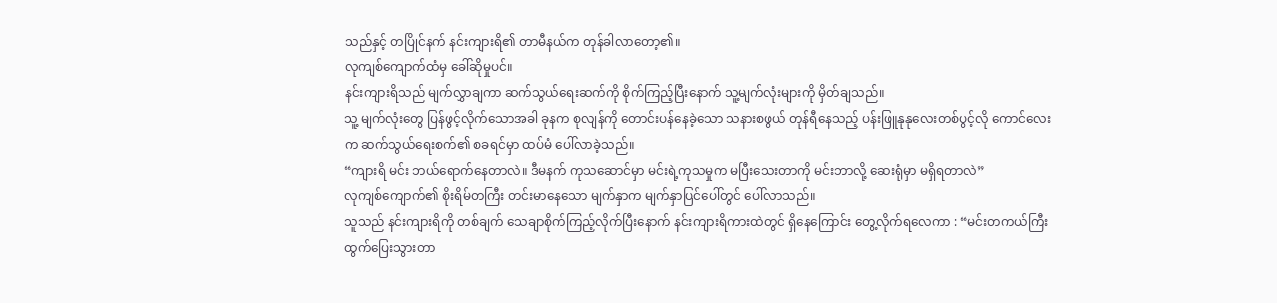သည်နှင့် တပြိုင်နက် နင်းကျားရိ၏ တာမီနယ်က တုန်ခါလာတော့၏။
လုကျစ်ကျောက်ထံမှ ခေါ်ဆိုမှုပင်။
နင်းကျားရိသည် မျက်လွှာချကာ ဆက်သွယ်ရေးဆက်ကို စိုက်ကြည့်ပြီးနောက် သူ့မျက်လုံးများကို မှိတ်ချသည်။
သူ့ မျက်လုံးတွေ ပြန်ဖွင့်လိုက်သောအခါ ခုနက စုလျန်ကို တောင်းပန်နေခဲ့သော သနားစဖွယ် တုန်ရီနေသည့် ပန်းဖြူနုနုလေးတစ်ပွင့်လို ကောင်လေးက ဆက်သွယ်ရေးစက်၏ စခရင်မှာ ထပ်မံ ပေါ်လာခဲ့သည်။
“ကျားရိ မင်း ဘယ်ရောက်နေတာလဲ။ ဒီမနက် ကုသဆောင်မှာ မင်းရဲ့ကုသမှုက မပြီးသေးတာကို မင်းဘာလို့ ဆေးရုံမှာ မရှိရတာလဲ”
လုကျစ်ကျောက်၏ စိုးရိမ်တကြီး တင်းမာနေသော မျက်နှာက မျက်နှာပြင်ပေါ်တွင် ပေါ်လာသည်။
သူသည် နင်းကျားရိကို တစ်ချက် သေချာစိုက်ကြည့်လိုက်ပြီးနောက် နင်းကျားရိကားထဲတွင် ရှိနေကြောင်း တွေ့လိုက်ရလေကာ : “မင်းတကယ်ကြီး ထွက်ပြေးသွားတာ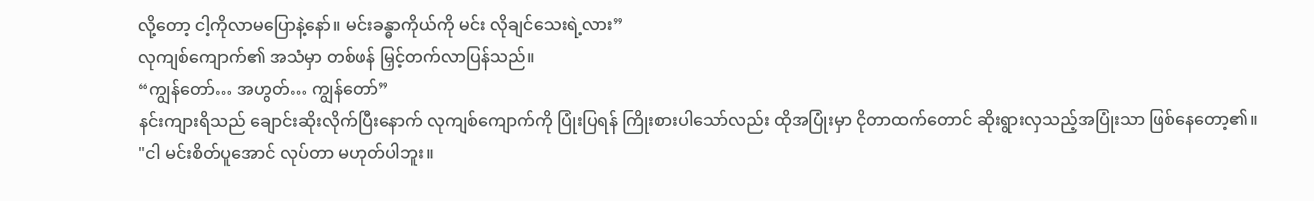လို့တော့ ငါ့ကိုလာမပြောနဲ့နော်။ မင်းခန္ဓာကိုယ်ကို မင်း လိုချင်သေးရဲ့လား”
လုကျစ်ကျောက်၏ အသံမှာ တစ်ဖန် မြှင့်တက်လာပြန်သည်။
“ကျွန်တော်… အဟွတ်… ကျွန်တော်”
နင်းကျားရိသည် ချောင်းဆိုးလိုက်ပြီးနောက် လုကျစ်ကျောက်ကို ပြုံးပြရန် ကြိုးစားပါသော်လည်း ထိုအပြုံးမှာ ငိုတာထက်တောင် ဆိုးရွားလှသည့်အပြုံးသာ ဖြစ်နေတော့၏။
"ငါ မင်းစိတ်ပူအောင် လုပ်တာ မဟုတ်ပါဘူး။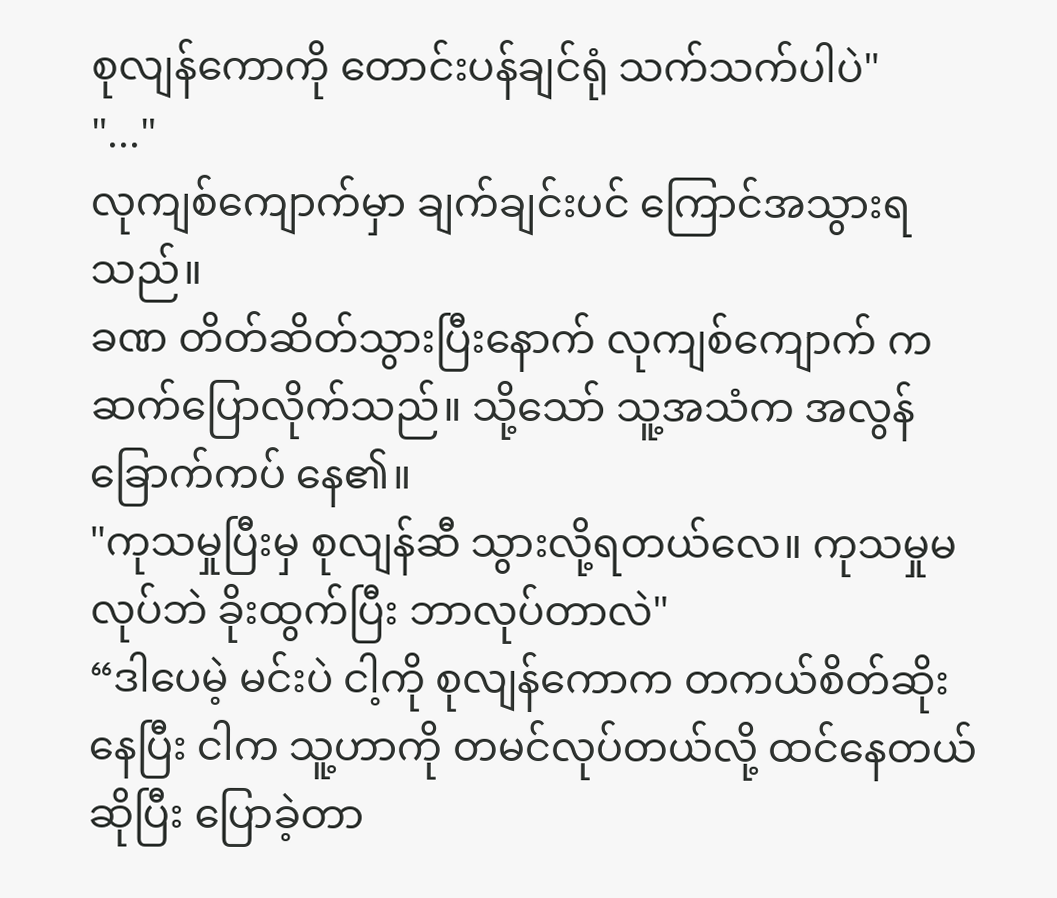စုလျန်ကောကို တောင်းပန်ချင်ရုံ သက်သက်ပါပဲ"
"..."
လုကျစ်ကျောက်မှာ ချက်ချင်းပင် ကြောင်အသွားရသည်။
ခဏ တိတ်ဆိတ်သွားပြီးနောက် လုကျစ်ကျောက် က ဆက်ပြောလိုက်သည်။ သို့သော် သူ့အသံက အလွန် ခြောက်ကပ် နေ၏။
"ကုသမှုပြီးမှ စုလျန်ဆီ သွားလို့ရတယ်လေ။ ကုသမှုမလုပ်ဘဲ ခိုးထွက်ပြီး ဘာလုပ်တာလဲ"
“ဒါပေမဲ့ မင်းပဲ ငါ့ကို စုလျန်ကောက တကယ်စိတ်ဆိုးနေပြီး ငါက သူ့ဟာကို တမင်လုပ်တယ်လို့ ထင်နေတယ်ဆိုပြီး ပြောခဲ့တာ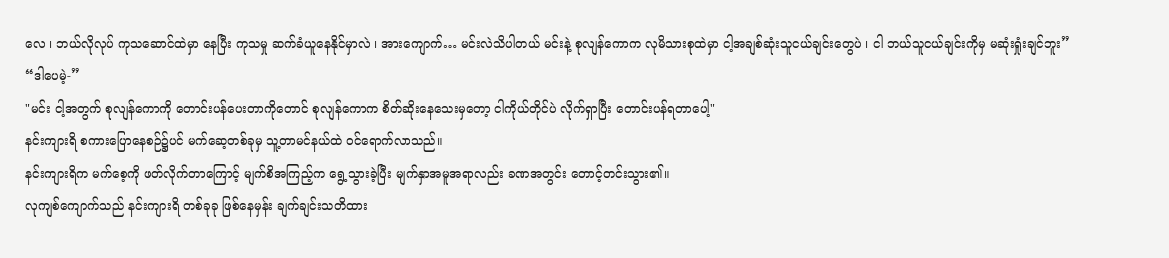လေ ၊ ဘယ်လိုလုပ် ကုသဆောင်ထဲမှာ နေပြီး ကုသမှု ဆက်ခံယူနေနိုင်မှာလဲ ၊ အားကျောက်… မင်းလဲသိပါတယ် မင်းနဲ့ စုလျန်ကောက လုမိသားစုထဲမှာ ငါ့အချစ်ဆုံးသူငယ်ချင်းတွေပဲ ၊ ငါ ဘယ်သူငယ်ချင်းကိုမှ မဆုံးရှုံးချင်ဘူး”
“ဒါပေမဲ့-”
"မင်း ငါ့အတွက် စုလျန်ကောကို တောင်းပန်ပေးတာကိုတောင် စုလျန်ကောက စိတ်ဆိုးနေသေးမှတော့ ငါကိုယ်တိုင်ပဲ လိုက်ရှာပြီး တောင်းပန်ရတာပေါ့"
နင်းကျားရိ စကားပြောနေစဉ်၌ပင် မက်ဆေ့တစ်ခုမှ သူ့တာမင်နယ်ထဲ ဝင်ရောက်လာသည်။
နင်းကျားရိက မက်စေ့ကို ဖတ်လိုက်တာကြောင့် မျက်စိအကြည့်က ရွေ့သွားခဲ့ပြီး မျက်နှာအမူအရာလည်း ခဏအတွင်း တောင့်တင်းသွား၏။
လုကျစ်ကျောက်သည် နင်းကျားရိ တစ်ခုခု ဖြစ်နေမှန်း ချက်ချင်းသတိထား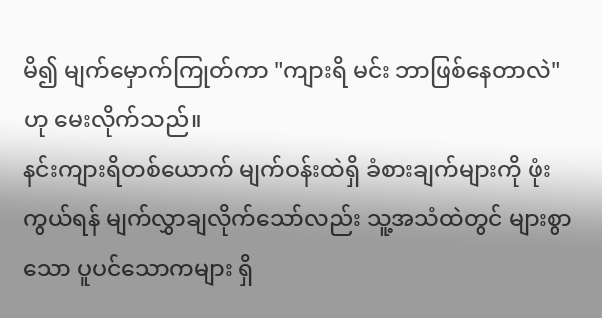မိ၍ မျက်မှောက်ကြုတ်ကာ "ကျားရိ မင်း ဘာဖြစ်နေတာလဲ" ဟု မေးလိုက်သည်။
နင်းကျားရိတစ်ယောက် မျက်ဝန်းထဲရှိ ခံစားချက်များကို ဖုံးကွယ်ရန် မျက်လွှာချလိုက်သော်လည်း သူ့အသံထဲတွင် များစွာသော ပူပင်သောကများ ရှိ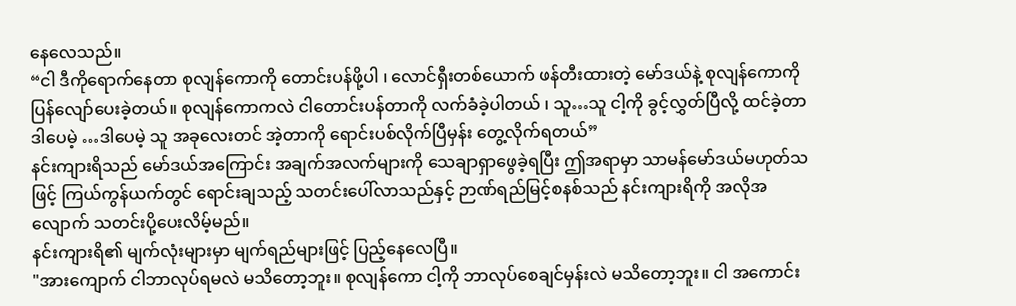နေလေသည်။
“ငါ ဒီကိုရောက်နေတာ စုလျန်ကောကို တောင်းပန်ဖို့ပါ ၊ လောင်ရှီးတစ်ယောက် ဖန်တီးထားတဲ့ မော်ဒယ်နဲ့ စုလျန်ကောကို ပြန်လျော်ပေးခဲ့တယ်။ စုလျန်ကောကလဲ ငါတောင်းပန်တာကို လက်ခံခဲ့ပါတယ် ၊ သူ…သူ ငါ့ကို ခွင့်လွှတ်ပြီလို့ ထင်ခဲ့တာ ဒါပေမဲ့ …ဒါပေမဲ့ သူ အခုလေးတင် အဲ့တာကို ရောင်းပစ်လိုက်ပြီမှန်း တွေ့လိုက်ရတယ်”
နင်းကျားရိသည် မော်ဒယ်အကြောင်း အချက်အလက်များကို သေချာရှာဖွေခဲ့ရပြီး ဤအရာမှာ သာမန်မော်ဒယ်မဟုတ်သဖြင့် ကြယ်ကွန်ယက်တွင် ရောင်းချသည့် သတင်းပေါ်လာသည်နှင့် ဉာဏ်ရည်မြင့်စနစ်သည် နင်းကျားရိကို အလိုအလျောက် သတင်းပို့ပေးလိမ့်မည်။
နင်းကျားရိ၏ မျက်လုံးများမှာ မျက်ရည်များဖြင့် ပြည့်နေလေပြီ။
"အားကျောက် ငါဘာလုပ်ရမလဲ မသိတော့ဘူး။ စုလျန်ကော ငါ့ကို ဘာလုပ်စေချင်မှန်းလဲ မသိတော့ဘူး။ ငါ အကောင်း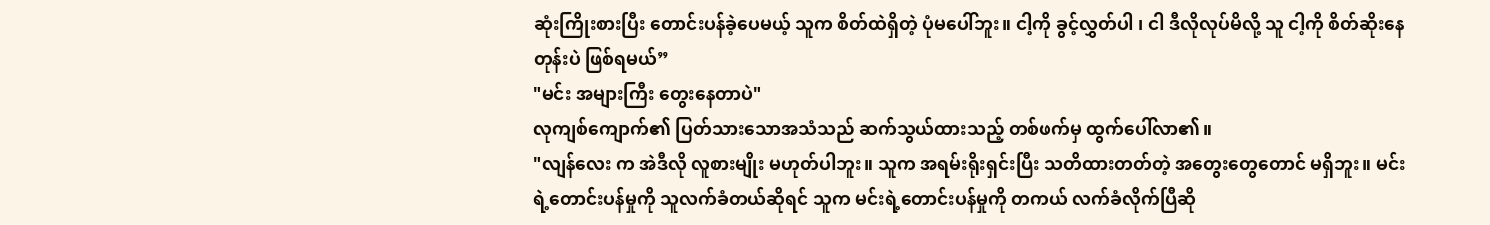ဆုံးကြိုးစားပြီး တောင်းပန်ခဲ့ပေမယ့် သူက စိတ်ထဲရှိတဲ့ ပုံမပေါ်ဘူး။ ငါ့ကို ခွင့်လွှတ်ပါ ၊ ငါ ဒီလိုလုပ်မိလို့ သူ ငါ့ကို စိတ်ဆိုးနေတုန်းပဲ ဖြစ်ရမယ်”
"မင်း အများကြီး တွေးနေတာပဲ"
လုကျစ်ကျောက်၏ ပြတ်သားသောအသံသည် ဆက်သွယ်ထားသည့် တစ်ဖက်မှ ထွက်ပေါ်လာ၏။
"လျန်လေး က အဲဒီလို လူစားမျိုး မဟုတ်ပါဘူး။ သူက အရမ်းရိုးရှင်းပြီး သတိထားတတ်တဲ့ အတွေးတွေတောင် မရှိဘူး။ မင်းရဲ့တောင်းပန်မှုကို သူလက်ခံတယ်ဆိုရင် သူက မင်းရဲ့တောင်းပန်မှုကို တကယ် လက်ခံလိုက်ပြီဆို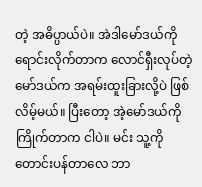တဲ့ အဓိပ္ပာယ်ပဲ။ အဲဒါမော်ဒယ်ကို ရောင်းလိုက်တာက လောင်ရှီးလုပ်တဲ့ မော်ဒယ်က အရမ်းထူးခြားလို့ပဲ ဖြစ်လိမ့်မယ်။ ပြီးတော့ အဲ့မော်ဒယ်ကို ကြိုက်တာက ငါပဲ။ မင်း သူ့ကို တောင်းပန်တာလေ ဘာ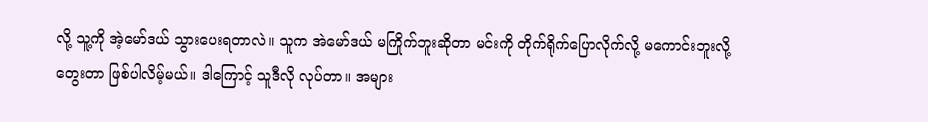လို့ သူ့ကို အဲ့မော်ဒယ် သွားပေးရတာလဲ။ သူက အဲမော်ဒယ် မကြိုက်ဘူးဆိုတာ မင်းကို တိုက်ရိုက်ပြောလိုက်လို့ မကောင်းဘူးလို့ တွေးတာ ဖြစ်ပါလိမ့်မယ်။ ဒါကြောင့် သူဒီလို လုပ်တာ။ အများ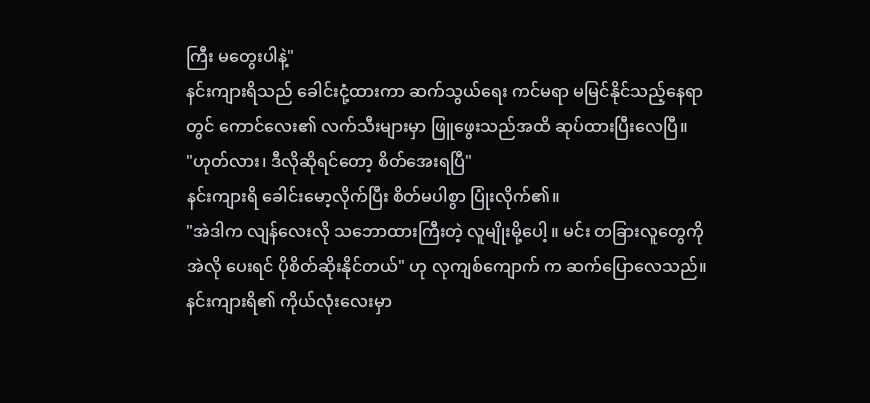ကြီး မတွေးပါနဲ့"
နင်းကျားရိသည် ခေါင်းငုံ့ထားကာ ဆက်သွယ်ရေး ကင်မရာ မမြင်နိုင်သည့်နေရာတွင် ကောင်လေး၏ လက်သီးများမှာ ဖြူဖွေးသည်အထိ ဆုပ်ထားပြီးလေပြီ။
"ဟုတ်လား၊ ဒီလိုဆိုရင်တော့ စိတ်အေးရပြီ"
နင်းကျားရိ ခေါင်းမော့လိုက်ပြီး စိတ်မပါစွာ ပြုံးလိုက်၏။
"အဲဒါက လျန်လေးလို သဘောထားကြီးတဲ့ လူမျိုးမို့ပေါ့ ။ မင်း တခြားလူတွေကို အဲလို ပေးရင် ပိုစိတ်ဆိုးနိုင်တယ်" ဟု လုကျစ်ကျောက် က ဆက်ပြောလေသည်။
နင်းကျားရိ၏ ကိုယ်လုံးလေးမှာ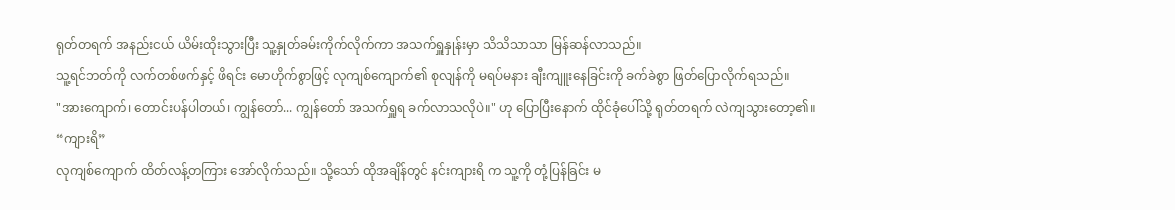ရုတ်တရက် အနည်းငယ် ယိမ်းထိုးသွားပြီး သူ့နှုတ်ခမ်းကိုက်လိုက်ကာ အသက်ရှူနှုန်းမှာ သိသိသာသာ မြန်ဆန်လာသည်။
သူ့ရင်ဘတ်ကို လက်တစ်ဖက်နှင့် ဖိရင်း မောဟိုက်စွာဖြင့် လုကျစ်ကျောက်၏ စုလျန်ကို မရပ်မနား ချီးကျူးနေခြင်းကို ခက်ခဲစွာ ဖြတ်ပြောလိုက်ရသည်။
"အားကျောက်၊ တောင်းပန်ပါတယ်၊ ကျွန်တော်... ကျွန်တော် အသက်ရှူရ ခက်လာသလိုပဲ။" ဟု ပြောပြီးနောက် ထိုင်ခုံပေါ်သို့ ရုတ်တရက် လဲကျသွားတော့၏။
“ကျားရိ”
လုကျစ်ကျောက် ထိတ်လန့်တကြား အော်လိုက်သည်။ သို့သော် ထိုအချိန်တွင် နင်းကျားရိ က သူ့ကို တုံ့ပြန်ခြင်း မ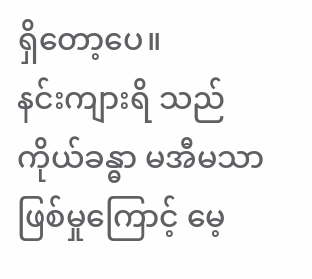ရှိတော့ပေ။
နင်းကျားရိ သည် ကိုယ်ခန္ဓာ မအီမသာ ဖြစ်မှုကြောင့် မေ့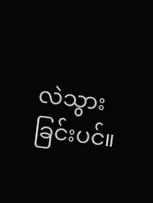လဲသွားခြင်းပင်။